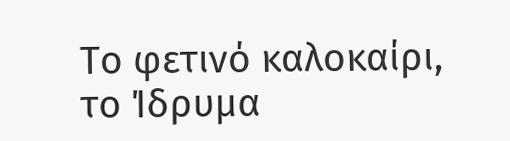Το φετινό καλοκαίρι, το Ίδρυμα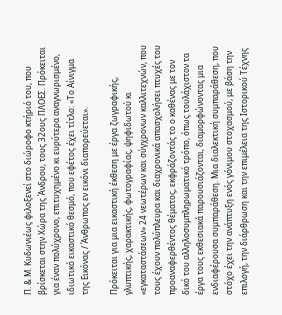Π. & Μ. Κυδωνιέως φιλοξενεί στο διώροφο κτήριό του, που βρίσκεται στην Χώρα της Άνδρου, τους 32ους ΠΛΟΕΣ. Πρόκειται για έναν πολύχρονο, επιτυχημένο κι ευρύτερα αναγνωρισμένο, ιδιωτικό εικαστικό θεσμό, που εφέτος έχει τίτλο: «Το Αίνιγμα της Εικόνας / Άνθρωπος εν εικόνι διαπορεύεται».

Πρόκειται για μια εικαστική έκθεση με έργα ζωγραφικής, γλυπτικής, χαρακτικής, φωτογραφίας, ψηφιδωτού κι «εγκαταστάσεων» 24 νεωτέρων και σύγχρονων καλλιτεχνών, που τους έχουν πολύπλευρα και διαχρονικά απασχολήσει πτυχές του προαναφερθέντος θέματος, εκφράζοντάς το ο καθένας με τον δικό του αλληλοσυμπληρωματικό τρόπο, όπως τουλάχιστον τα έργα τους εκθεσιακά παρουσιάζονται, διαμορφώνοντας μια ενδιαφέρουσα συμπαράθεση. Μια διαλεκτική συμπαράθεση, που στόχο έχει την ανάπτυξη ενός γόνιμου στοχασμού, με βάση την επιλογή, την διάρθρωση και την επιμέλεια της Ιστορικού Τέχνης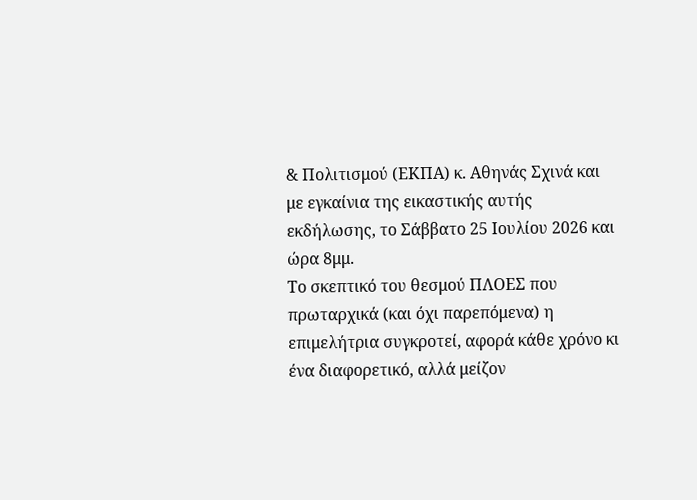& Πολιτισμού (ΕΚΠΑ) κ. Αθηνάς Σχινά και με εγκαίνια της εικαστικής αυτής εκδήλωσης, το Σάββατο 25 Ιουλίου 2026 και ώρα 8μμ.
Το σκεπτικό του θεσμού ΠΛΟΕΣ που πρωταρχικά (και όχι παρεπόμενα) η επιμελήτρια συγκροτεί, αφορά κάθε χρόνο κι ένα διαφορετικό, αλλά μείζον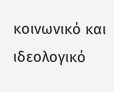κοινωνικό και ιδεολογικό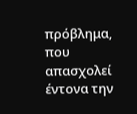πρόβλημα, που απασχολεί έντονα την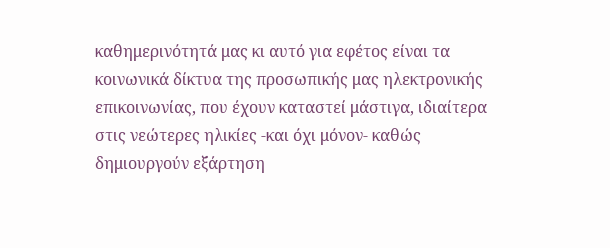καθημερινότητά μας κι αυτό για εφέτος είναι τα κοινωνικά δίκτυα της προσωπικής μας ηλεκτρονικής επικοινωνίας, που έχουν καταστεί μάστιγα, ιδιαίτερα στις νεώτερες ηλικίες -και όχι μόνον- καθώς δημιουργούν εξάρτηση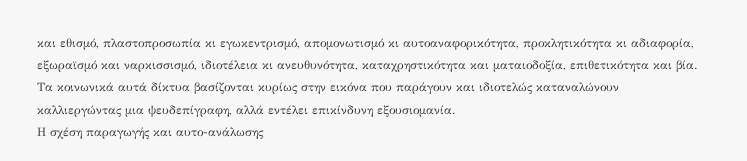και εθισμό, πλαστοπροσωπία κι εγωκεντρισμό, απομονωτισμό κι αυτοαναφορικότητα, προκλητικότητα κι αδιαφορία, εξωραϊσμό και ναρκισσισμό, ιδιοτέλεια κι ανευθυνότητα, καταχρηστικότητα και ματαιοδοξία, επιθετικότητα και βία. Τα κοινωνικά αυτά δίκτυα βασίζονται κυρίως στην εικόνα που παράγουν και ιδιοτελώς καταναλώνουν καλλιεργώντας μια ψευδεπίγραφη, αλλά εντέλει επικίνδυνη εξουσιομανία.
Η σχέση παραγωγής και αυτο-ανάλωσης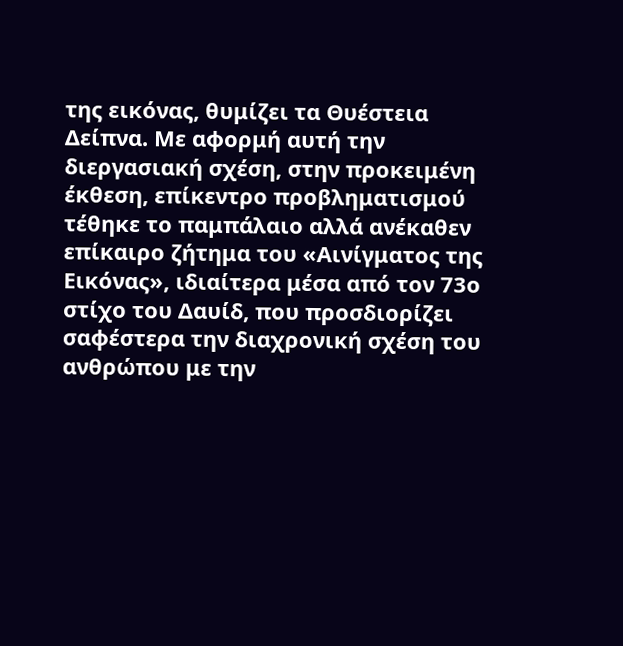της εικόνας, θυμίζει τα Θυέστεια Δείπνα. Με αφορμή αυτή την διεργασιακή σχέση, στην προκειμένη έκθεση, επίκεντρο προβληματισμού τέθηκε το παμπάλαιο αλλά ανέκαθεν επίκαιρο ζήτημα του «Αινίγματος της Εικόνας», ιδιαίτερα μέσα από τον 73ο στίχο του Δαυίδ, που προσδιορίζει σαφέστερα την διαχρονική σχέση του ανθρώπου με την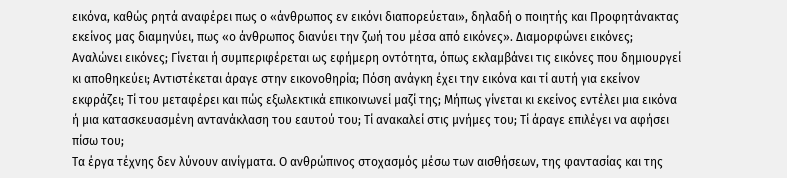εικόνα, καθώς ρητά αναφέρει πως ο «άνθρωπος εν εικόνι διαπορεύεται», δηλαδή ο ποιητής και Προφητάνακτας εκείνος μας διαμηνύει, πως «ο άνθρωπος διανύει την ζωή του μέσα από εικόνες». Διαμορφώνει εικόνες; Αναλώνει εικόνες; Γίνεται ή συμπεριφέρεται ως εφήμερη οντότητα, όπως εκλαμβάνει τις εικόνες που δημιουργεί κι αποθηκεύει; Αντιστέκεται άραγε στην εικονοθηρία; Πόση ανάγκη έχει την εικόνα και τί αυτή για εκείνον εκφράζει; Τί του μεταφέρει και πώς εξωλεκτικά επικοινωνεί μαζί της; Μήπως γίνεται κι εκείνος εντέλει μια εικόνα ή μια κατασκευασμένη αντανάκλαση του εαυτού του; Τί ανακαλεί στις μνήμες του; Τί άραγε επιλέγει να αφήσει πίσω του;
Τα έργα τέχνης δεν λύνουν αινίγματα. Ο ανθρώπινος στοχασμός μέσω των αισθήσεων, της φαντασίας και της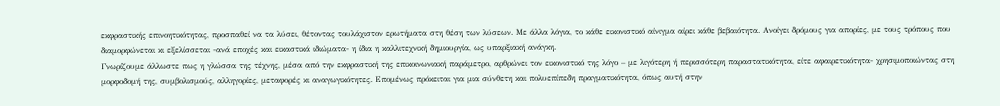εκφραστικής επινοητικότητας, προσπαθεί να τα λύσει, θέτοντας τουλάχιστον ερωτήματα στη θέση των λύσεων. Με άλλα λόγια, το κάθε εικονιστικό αίνιγμα αίρει κάθε βεβαιότητα. Ανοίγει δρόμους για απορίες, με τους τρόπους που διαμορφώνεται κι εξελίσσεται -ανά εποχές και εικαστικά ιδιώματα- η ίδια η καλλιτεχνική δημιουργία, ως υπαρξιακή ανάγκη.
Γνωρίζουμε άλλωστε πως η γλώσσα της τέχνης, μέσα από την εκφραστική της επικοινωνιακή παράμετρο, αρθρώνει τον εικονιστικό της λόγο – με λιγότερη ή περισσότερη παραστατικότητα, είτε αφαιρετικότητα- χρησιμοποιώντας στη μορφοδομή της, συμβολισμούς, αλληγορίες, μεταφορές κι αναγωγικότητες. Επομένως πρόκειται για μια σύνθετη και πολυεπίπεδη πραγματικότητα, όπως αυτή στην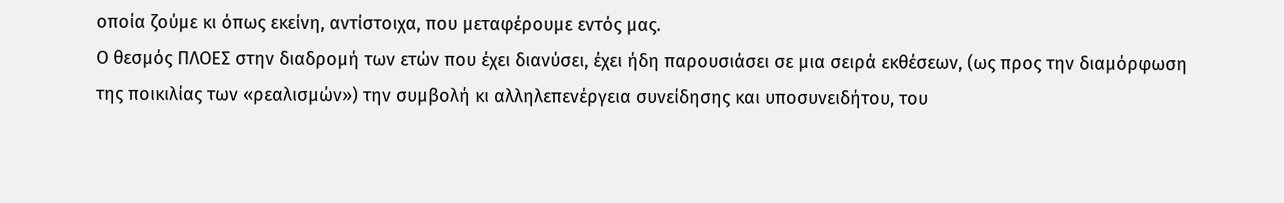οποία ζούμε κι όπως εκείνη, αντίστοιχα, που μεταφέρουμε εντός μας.
Ο θεσμός ΠΛΟΕΣ στην διαδρομή των ετών που έχει διανύσει, έχει ήδη παρουσιάσει σε μια σειρά εκθέσεων, (ως προς την διαμόρφωση της ποικιλίας των «ρεαλισμών») την συμβολή κι αλληλεπενέργεια συνείδησης και υποσυνειδήτου, του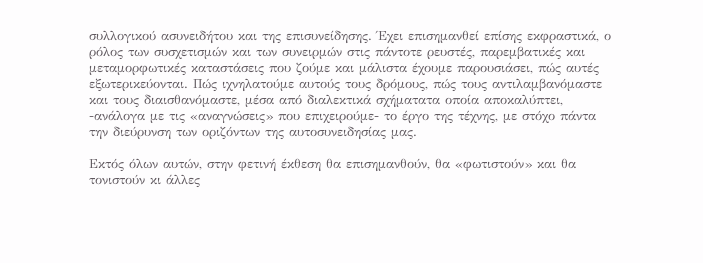συλλογικού ασυνειδήτου και της επισυνείδησης. Έχει επισημανθεί επίσης εκφραστικά, ο ρόλος των συσχετισμών και των συνειρμών στις πάντοτε ρευστές, παρεμβατικές και μεταμορφωτικές καταστάσεις που ζούμε και μάλιστα έχουμε παρουσιάσει, πώς αυτές εξωτερικεύονται. Πώς ιχνηλατούμε αυτούς τους δρόμους, πώς τους αντιλαμβανόμαστε και τους διαισθανόμαστε, μέσα από διαλεκτικά σχήματατα οποία αποκαλύπτει, -ανάλογα με τις «αναγνώσεις» που επιχειρούμε- το έργο της τέχνης, με στόχο πάντα την διεύρυνση των οριζόντων της αυτοσυνειδησίας μας.

Εκτός όλων αυτών, στην φετινή έκθεση θα επισημανθούν, θα «φωτιστούν» και θα τονιστούν κι άλλες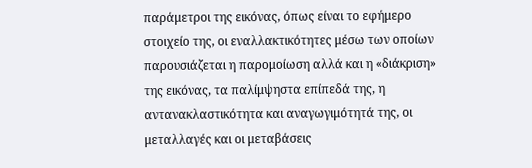παράμετροι της εικόνας, όπως είναι το εφήμερο στοιχείο της, οι εναλλακτικότητες μέσω των οποίων παρουσιάζεται η παρομοίωση αλλά και η «διάκριση» της εικόνας, τα παλίμψηστα επίπεδά της, η αντανακλαστικότητα και αναγωγιμότητά της, οι μεταλλαγές και οι μεταβάσεις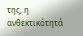της, η ανθεκτικότητά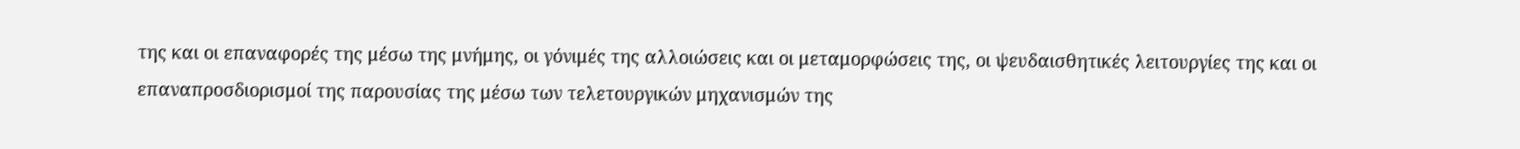της και οι επαναφορές της μέσω της μνήμης, οι γόνιμές της αλλοιώσεις και οι μεταμορφώσεις της, οι ψευδαισθητικές λειτουργίες της και οι επαναπροσδιορισμοί της παρουσίας της μέσω των τελετουργικών μηχανισμών της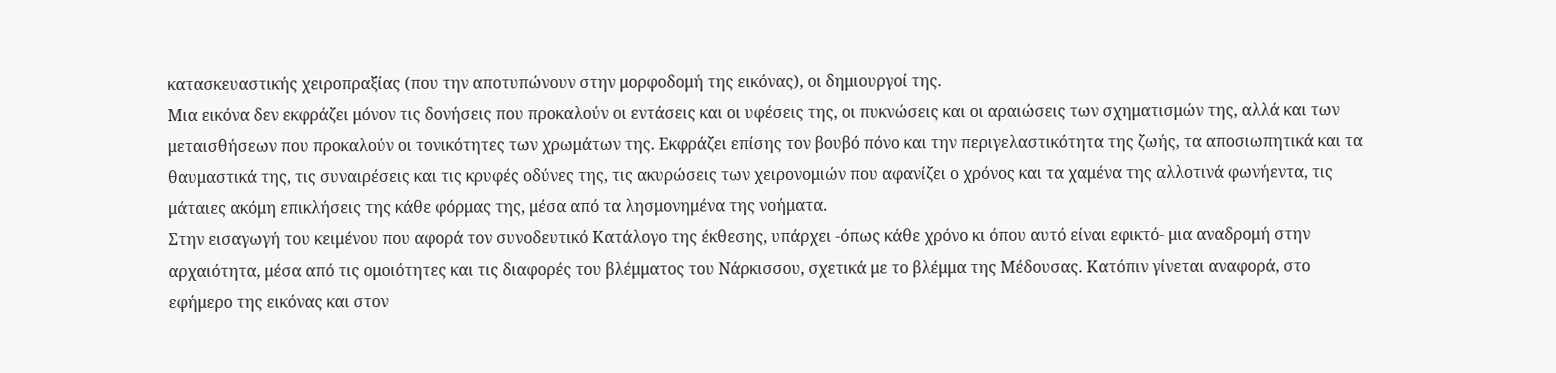κατασκευαστικής χειροπραξίας (που την αποτυπώνουν στην μορφοδομή της εικόνας), οι δημιουργοί της.
Μια εικόνα δεν εκφράζει μόνον τις δονήσεις που προκαλούν οι εντάσεις και οι υφέσεις της, οι πυκνώσεις και οι αραιώσεις των σχηματισμών της, αλλά και των μεταισθήσεων που προκαλούν οι τονικότητες των χρωμάτων της. Εκφράζει επίσης τον βουβό πόνο και την περιγελαστικότητα της ζωής, τα αποσιωπητικά και τα θαυμαστικά της, τις συναιρέσεις και τις κρυφές οδύνες της, τις ακυρώσεις των χειρονομιών που αφανίζει ο χρόνος και τα χαμένα της αλλοτινά φωνήεντα, τις μάταιες ακόμη επικλήσεις της κάθε φόρμας της, μέσα από τα λησμονημένα της νοήματα.
Στην εισαγωγή του κειμένου που αφορά τον συνοδευτικό Κατάλογο της έκθεσης, υπάρχει -όπως κάθε χρόνο κι όπου αυτό είναι εφικτό- μια αναδρομή στην αρχαιότητα, μέσα από τις ομοιότητες και τις διαφορές του βλέμματος του Νάρκισσου, σχετικά με το βλέμμα της Μέδουσας. Κατόπιν γίνεται αναφορά, στο εφήμερο της εικόνας και στον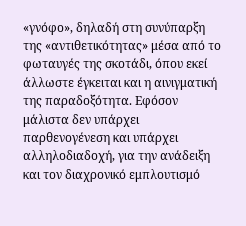«γνόφο», δηλαδή στη συνύπαρξη της «αντιθετικότητας» μέσα από το φωταυγές της σκοτάδι, όπου εκεί άλλωστε έγκειται και η αινιγματική της παραδοξότητα. Εφόσον μάλιστα δεν υπάρχει παρθενογένεση και υπάρχει αλληλοδιαδοχή, για την ανάδειξη και τον διαχρονικό εμπλουτισμό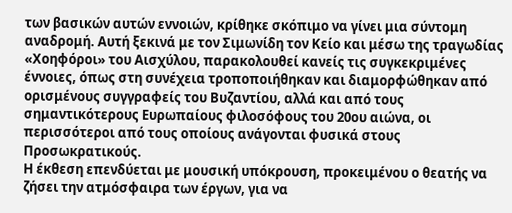των βασικών αυτών εννοιών, κρίθηκε σκόπιμο να γίνει μια σύντομη αναδρομή. Αυτή ξεκινά με τον Σιμωνίδη τον Κείο και μέσω της τραγωδίας «Χοηφόροι» του Αισχύλου, παρακολουθεί κανείς τις συγκεκριμένες έννοιες, όπως στη συνέχεια τροποποιήθηκαν και διαμορφώθηκαν από ορισμένους συγγραφείς του Βυζαντίου, αλλά και από τους σημαντικότερους Ευρωπαίους φιλοσόφους του 20ου αιώνα, οι περισσότεροι από τους οποίους ανάγονται φυσικά στους Προσωκρατικούς.
Η έκθεση επενδύεται με μουσική υπόκρουση, προκειμένου ο θεατής να ζήσει την ατμόσφαιρα των έργων, για να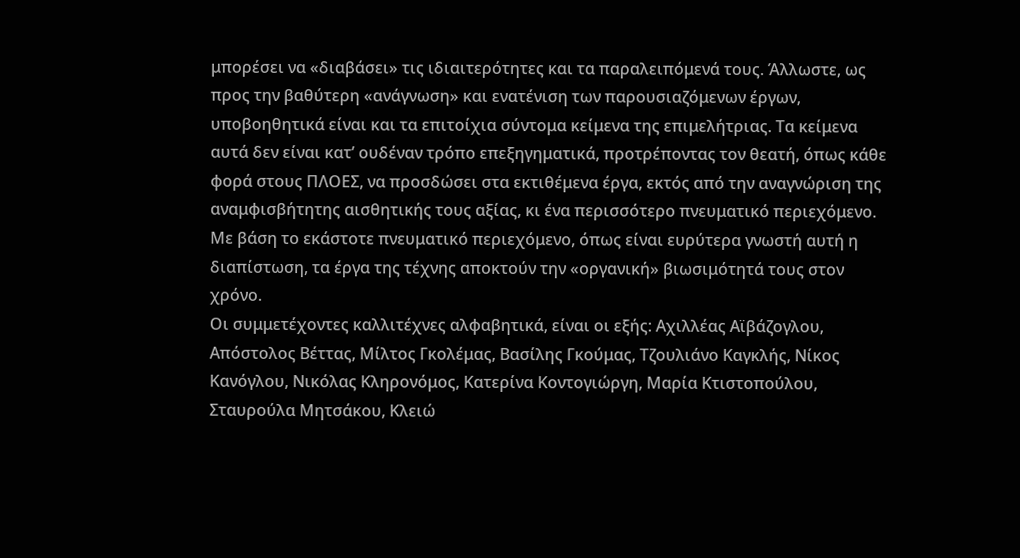μπορέσει να «διαβάσει» τις ιδιαιτερότητες και τα παραλειπόμενά τους. Άλλωστε, ως προς την βαθύτερη «ανάγνωση» και ενατένιση των παρουσιαζόμενων έργων, υποβοηθητικά είναι και τα επιτοίχια σύντομα κείμενα της επιμελήτριας. Τα κείμενα αυτά δεν είναι κατ’ ουδέναν τρόπο επεξηγηματικά, προτρέποντας τον θεατή, όπως κάθε φορά στους ΠΛΟΕΣ, να προσδώσει στα εκτιθέμενα έργα, εκτός από την αναγνώριση της αναμφισβήτητης αισθητικής τους αξίας, κι ένα περισσότερο πνευματικό περιεχόμενο. Με βάση το εκάστοτε πνευματικό περιεχόμενο, όπως είναι ευρύτερα γνωστή αυτή η διαπίστωση, τα έργα της τέχνης αποκτούν την «οργανική» βιωσιμότητά τους στον χρόνο.
Οι συμμετέχοντες καλλιτέχνες αλφαβητικά, είναι οι εξής: Αχιλλέας Αϊβάζογλου, Απόστολος Βέττας, Μίλτος Γκολέμας, Βασίλης Γκούμας, Τζουλιάνο Καγκλής, Νίκος Κανόγλου, Νικόλας Κληρονόμος, Κατερίνα Κοντογιώργη, Μαρία Κτιστοπούλου, Σταυρούλα Μητσάκου, Κλειώ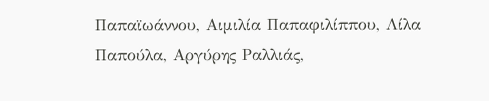Παπαϊωάννου, Αιμιλία Παπαφιλίππου, Λίλα Παπούλα, Αργύρης Ραλλιάς,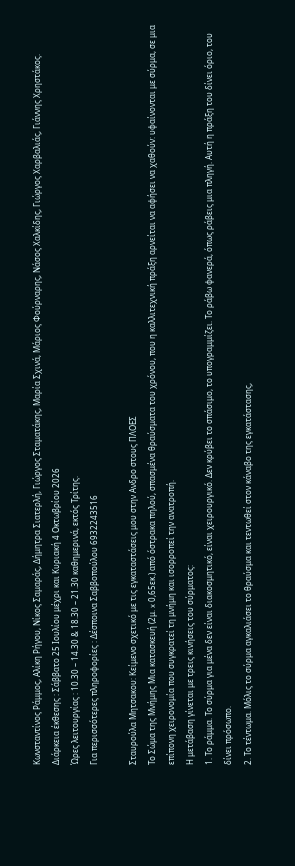Κωνσταντίνος Ράμμος, Αλίκη Ρήγου, Νίκος Σαμαράς, Δήμητρα Σιατερλή, Γιώργος Σταματάκης, Μαρία Σχινά, Μάριος Φούρναρης, Νάσος Χαλκίδης, Γιώργος Χαρβαλιάς, Γιάννης Χρηστάκος.
Διάρκεια έκθεσης : Σάββατο 25 Ιουλίου μέχρι και Κυριακή 4 Οκτωβρίου 2026
Ώρες λειτουργίας : 10.30 – 14.30 & 18.30 – 21.30 καθημερινά, εκτός Τρίτης.
Για περισσότερες πληροφορίες : Δέσποινα Σαββοπούλου 6932243516

Σταυρούλα Μητσακου: Κείμενο σχετικό με τις εγκαταστάσεις μου στην Ανδρο στους ΠΛΟΕΣ
Το Σώμα της Μνήμης Μια κατασκευή (2μ. x 0,65εκ.) από όστρακα πηλού, σπασμένα θραύσματα του χρόνου, που η καλλιτεχνική πράξη αρνείται να αφήσει να χαθούν: υφαίνονται με σύρμα, σε μια επίπονη χειρονομία που συγκρατεί τη μνήμη και ισορροπεί την ανατροπή.
Η μετάβαση γίνεται με τρεις κινήσεις του σύρματος:
1. Το ράμμα. Το σύρμα για μένα δεν είναι διακοσμητικό, είναι χειρουργικό. Δεν κρύβει το σπάσιμο, το υπογραμμίζει. Το ράβω φανερά, όπως ράβεις μια πληγή. Αυτή η πράξη του δίνει όριο, του δίνει πρόσωπο.
2. Το τέντωμα. Μόλις το σύρμα αγκαλιάσει το θραύσμα και τεντωθεί στον κάναβο της εγκατάστασης,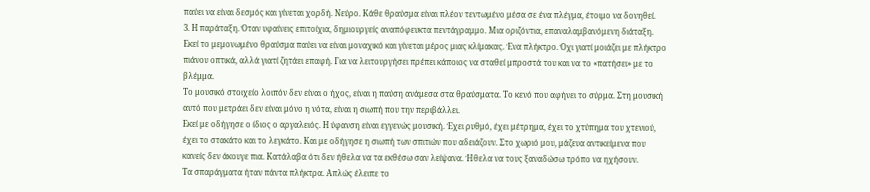παύει να είναι δεσμός και γίνεται χορδή. Νεύρο. Κάθε θραύσμα είναι πλέον τεντωμένο μέσα σε ένα πλέγμα, έτοιμο να δονηθεί.
3. Η παράταξη. Όταν υφαίνεις επιτοίχια, δημιουργείς αναπόφευκτα πεντάγραμμο. Μια οριζόντια, επαναλαμβανόμενη διάταξη. Εκεί το μεμονωμένο θραύσμα παύει να είναι μοναχικό και γίνεται μέρος μιας κλίμακας. Ένα πλήκτρο. Όχι γιατί μοιάζει με πλήκτρο πιάνου οπτικά, αλλά γιατί ζητάει επαφή. Για να λειτουργήσει πρέπει κάποιος να σταθεί μπροστά του και να το «πατήσει» με το βλέμμα.
Το μουσικό στοιχείο λοιπόν δεν είναι ο ήχος, είναι η παύση ανάμεσα στα θραύσματα. Το κενό που αφήνει το σύρμα. Στη μουσική αυτό που μετράει δεν είναι μόνο η νότα, είναι η σιωπή που την περιβάλλει.
Εκεί με οδήγησε ο ίδιος ο αργαλειός. Η ύφανση είναι εγγενώς μουσική. Έχει ρυθμό, έχει μέτρημα, έχει το χτύπημα του χτενιού, έχει το στακάτο και το λεγκάτο. Και με οδήγησε η σιωπή των σπιτιών που αδειάζουν. Στο χωριό μου, μάζευα αντικείμενα που κανείς δεν άκουγε πια. Κατάλαβα ότι δεν ήθελα να τα εκθέσω σαν λείψανα. Ήθελα να τους ξαναδώσω τρόπο να ηχήσουν.
Τα σπαράγματα ήταν πάντα πλήκτρα. Απλώς έλειπε το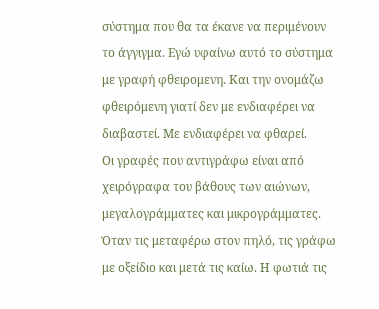σύστημα που θα τα έκανε να περιμένουν το άγγιγμα. Εγώ υφαίνω αυτό το σύστημα με γραφή φθειρομενη. Και την ονομάζω φθειρόμενη γιατί δεν με ενδιαφέρει να διαβαστεί. Με ενδιαφέρει να φθαρεί.
Οι γραφές που αντιγράφω είναι από χειρόγραφα του βάθους των αιώνων, μεγαλογράμματες και μικρογράμματες. Όταν τις μεταφέρω στον πηλό, τις γράφω με οξείδιο και μετά τις καίω. Η φωτιά τις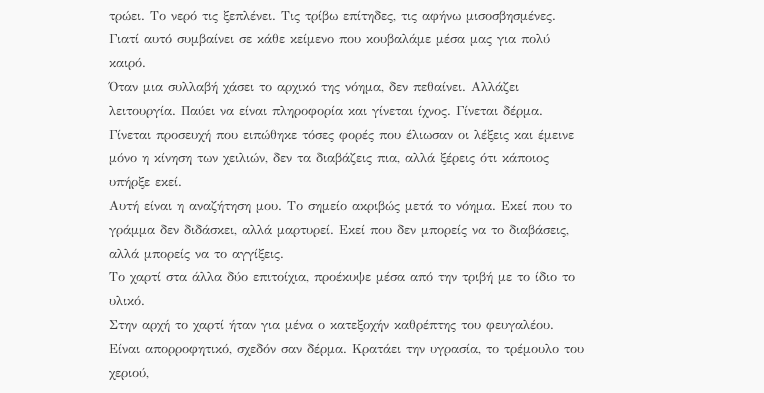τρώει. Το νερό τις ξεπλένει. Τις τρίβω επίτηδες, τις αφήνω μισοσβησμένες. Γιατί αυτό συμβαίνει σε κάθε κείμενο που κουβαλάμε μέσα μας για πολύ καιρό.
Όταν μια συλλαβή χάσει το αρχικό της νόημα, δεν πεθαίνει. Αλλάζει λειτουργία. Παύει να είναι πληροφορία και γίνεται ίχνος. Γίνεται δέρμα. Γίνεται προσευχή που ειπώθηκε τόσες φορές που έλιωσαν οι λέξεις και έμεινε μόνο η κίνηση των χειλιών, δεν τα διαβάζεις πια, αλλά ξέρεις ότι κάποιος υπήρξε εκεί.
Αυτή είναι η αναζήτηση μου. Το σημείο ακριβώς μετά το νόημα. Εκεί που το γράμμα δεν διδάσκει, αλλά μαρτυρεί. Εκεί που δεν μπορείς να το διαβάσεις, αλλά μπορείς να το αγγίξεις.
Το χαρτί στα άλλα δύο επιτοίχια, προέκυψε μέσα από την τριβή με το ίδιο το υλικό.
Στην αρχή το χαρτί ήταν για μένα ο κατεξοχήν καθρέπτης του φευγαλέου. Είναι απορροφητικό, σχεδόν σαν δέρμα. Κρατάει την υγρασία, το τρέμουλο του χεριού,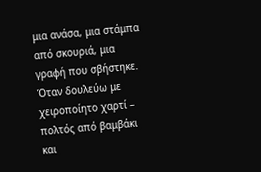μια ανάσα, μια στάμπα από σκουριά, μια γραφή που σβήστηκε. Όταν δουλεύω με χειροποίητο χαρτί – πολτός από βαμβάκι και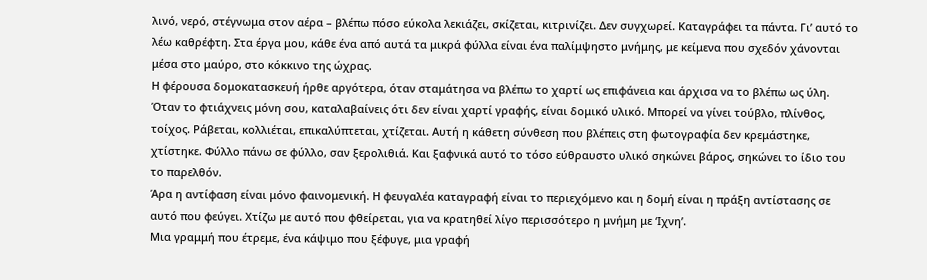λινό, νερό, στέγνωμα στον αέρα – βλέπω πόσο εύκολα λεκιάζει, σκίζεται, κιτρινίζει. Δεν συγχωρεί. Καταγράφει τα πάντα. Γι’ αυτό το λέω καθρέφτη. Στα έργα μου, κάθε ένα από αυτά τα μικρά φύλλα είναι ένα παλίμψηστο μνήμης, με κείμενα που σχεδόν χάνονται μέσα στο μαύρο, στο κόκκινο της ώχρας.
Η φέρουσα δομοκατασκευή ήρθε αργότερα, όταν σταμάτησα να βλέπω το χαρτί ως επιφάνεια και άρχισα να το βλέπω ως ύλη. Όταν το φτιάχνεις μόνη σου, καταλαβαίνεις ότι δεν είναι χαρτί γραφής, είναι δομικό υλικό. Μπορεί να γίνει τούβλο, πλίνθος, τοίχος. Ράβεται, κολλιέται, επικαλύπτεται, χτίζεται. Αυτή η κάθετη σύνθεση που βλέπεις στη φωτογραφία δεν κρεμάστηκε, χτίστηκε. Φύλλο πάνω σε φύλλο, σαν ξερολιθιά. Και ξαφνικά αυτό το τόσο εύθραυστο υλικό σηκώνει βάρος, σηκώνει το ίδιο του το παρελθόν.
Άρα η αντίφαση είναι μόνο φαινομενική. Η φευγαλέα καταγραφή είναι το περιεχόμενο και η δομή είναι η πράξη αντίστασης σε αυτό που φεύγει. Χτίζω με αυτό που φθείρεται, για να κρατηθεί λίγο περισσότερο η μνήμη με ‘Ιχνη’.
Μια γραμμή που έτρεμε, ένα κάψιμο που ξέφυγε, μια γραφή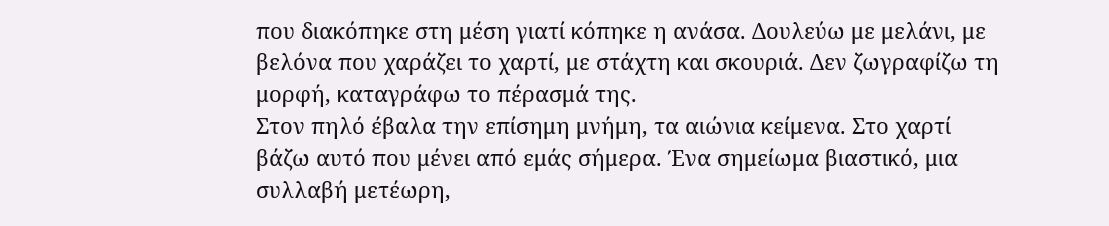που διακόπηκε στη μέση γιατί κόπηκε η ανάσα. Δουλεύω με μελάνι, με βελόνα που χαράζει το χαρτί, με στάχτη και σκουριά. Δεν ζωγραφίζω τη μορφή, καταγράφω το πέρασμά της.
Στον πηλό έβαλα την επίσημη μνήμη, τα αιώνια κείμενα. Στο χαρτί βάζω αυτό που μένει από εμάς σήμερα. Ένα σημείωμα βιαστικό, μια συλλαβή μετέωρη,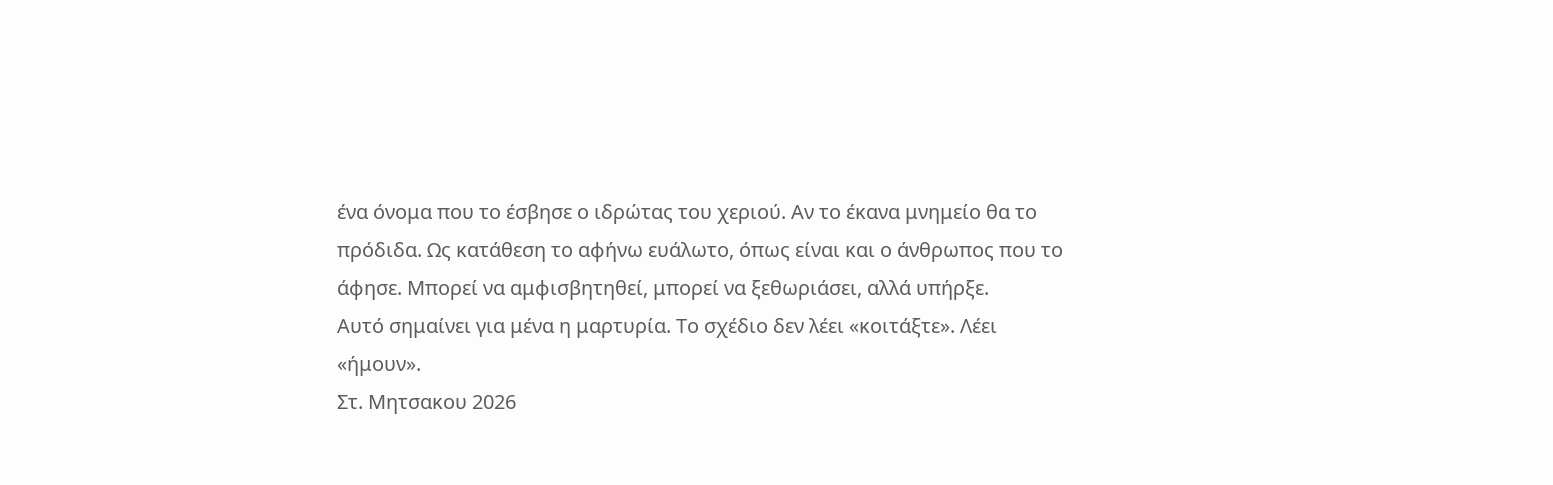ένα όνομα που το έσβησε ο ιδρώτας του χεριού. Αν το έκανα μνημείο θα το πρόδιδα. Ως κατάθεση το αφήνω ευάλωτο, όπως είναι και ο άνθρωπος που το άφησε. Μπορεί να αμφισβητηθεί, μπορεί να ξεθωριάσει, αλλά υπήρξε.
Αυτό σημαίνει για μένα η μαρτυρία. Το σχέδιο δεν λέει «κοιτάξτε». Λέει «ήμουν».
Στ. Μητσακου 2026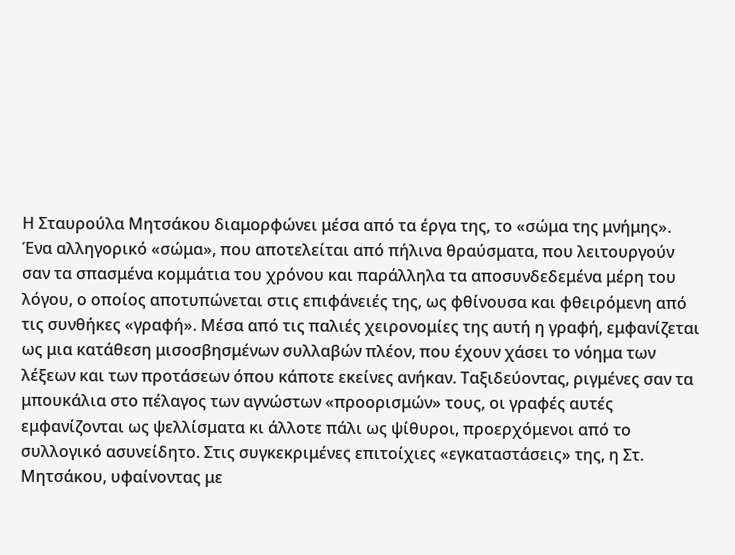Η Σταυρούλα Μητσάκου διαμορφώνει μέσα από τα έργα της, το «σώμα της μνήμης». Ένα αλληγορικό «σώμα», που αποτελείται από πήλινα θραύσματα, που λειτουργούν σαν τα σπασμένα κομμάτια του χρόνου και παράλληλα τα αποσυνδεδεμένα μέρη του λόγου, ο οποίος αποτυπώνεται στις επιφάνειές της, ως φθίνουσα και φθειρόμενη από τις συνθήκες «γραφή». Μέσα από τις παλιές χειρονομίες της αυτή η γραφή, εμφανίζεται ως μια κατάθεση μισοσβησμένων συλλαβών πλέον, που έχουν χάσει το νόημα των λέξεων και των προτάσεων όπου κάποτε εκείνες ανήκαν. Ταξιδεύοντας, ριγμένες σαν τα μπουκάλια στο πέλαγος των αγνώστων «προορισμών» τους, οι γραφές αυτές εμφανίζονται ως ψελλίσματα κι άλλοτε πάλι ως ψίθυροι, προερχόμενοι από το συλλογικό ασυνείδητο. Στις συγκεκριμένες επιτοίχιες «εγκαταστάσεις» της, η Στ. Μητσάκου, υφαίνοντας με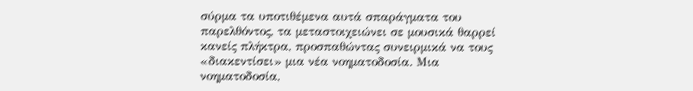σύρμα τα υποτιθέμενα αυτά σπαράγματα του παρελθόντος, τα μεταστοιχειώνει σε μουσικά θαρρεί κανείς πλήκτρα, προσπαθώντας συνειρμικά να τους «διακεντίσει» μια νέα νοηματοδοσία. Μια νοηματοδοσία,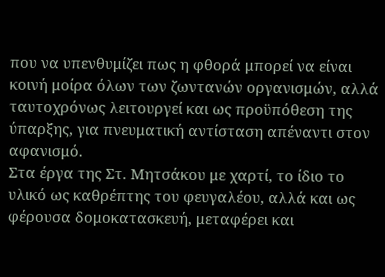που να υπενθυμίζει πως η φθορά μπορεί να είναι κοινή μοίρα όλων των ζωντανών οργανισμών, αλλά ταυτοχρόνως λειτουργεί και ως προϋπόθεση της ύπαρξης, για πνευματική αντίσταση απέναντι στον αφανισμό.
Στα έργα της Στ. Μητσάκου με χαρτί, το ίδιο το υλικό ως καθρέπτης του φευγαλέου, αλλά και ως φέρουσα δομοκατασκευή, μεταφέρει και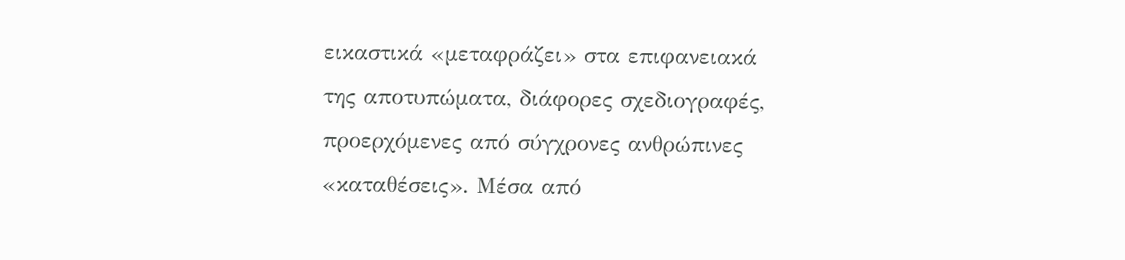εικαστικά «μεταφράζει» στα επιφανειακά της αποτυπώματα, διάφορες σχεδιογραφές, προερχόμενες από σύγχρονες ανθρώπινες «καταθέσεις». Μέσα από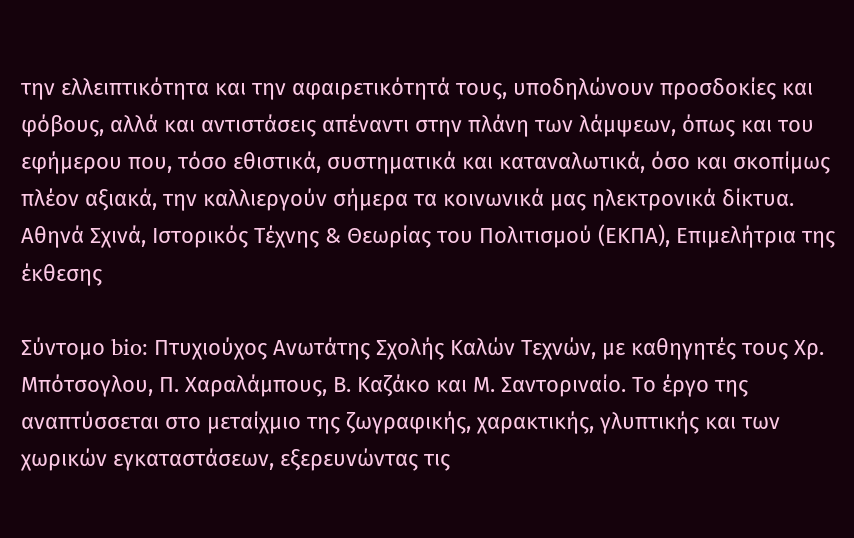την ελλειπτικότητα και την αφαιρετικότητά τους, υποδηλώνουν προσδοκίες και φόβους, αλλά και αντιστάσεις απέναντι στην πλάνη των λάμψεων, όπως και του εφήμερου που, τόσο εθιστικά, συστηματικά και καταναλωτικά, όσο και σκοπίμως πλέον αξιακά, την καλλιεργούν σήμερα τα κοινωνικά μας ηλεκτρονικά δίκτυα.
Αθηνά Σχινά, Ιστορικός Τέχνης & Θεωρίας του Πολιτισμού (ΕΚΠΑ), Επιμελήτρια της έκθεσης

Σύντομο bio: Πτυχιούχος Ανωτάτης Σχολής Καλών Τεχνών, με καθηγητές τους Χρ. Μπότσογλου, Π. Χαραλάμπους, Β. Καζάκο και Μ. Σαντοριναίο. Το έργο της αναπτύσσεται στο μεταίχμιο της ζωγραφικής, χαρακτικής, γλυπτικής και των χωρικών εγκαταστάσεων, εξερευνώντας τις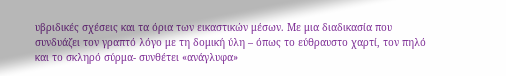υβριδικές σχέσεις και τα όρια των εικαστικών μέσων. Με μια διαδικασία που συνδυάζει τον γραπτό λόγο με τη δομική ύλη – όπως το εύθραυστο χαρτί, τον πηλό και το σκληρό σύρμα- συνθέτει «ανάγλυφα»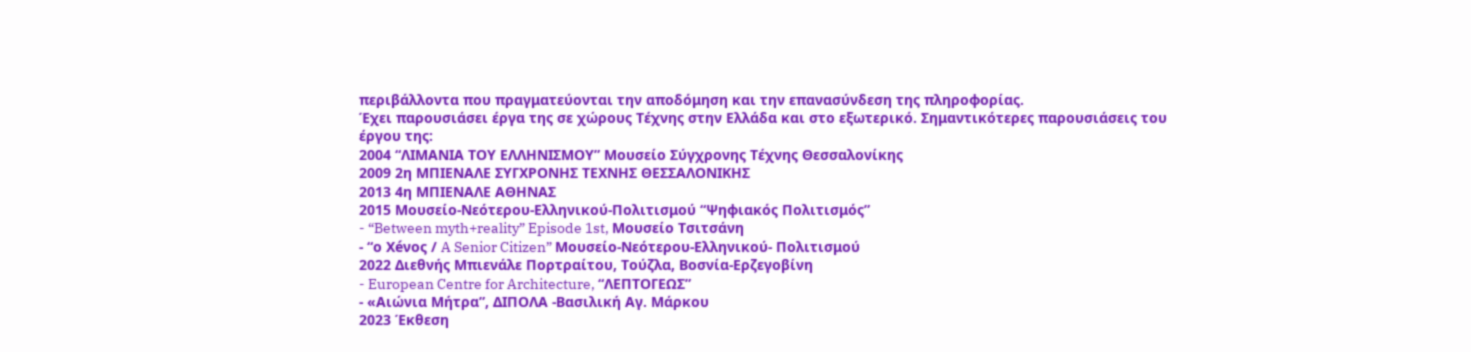περιβάλλοντα που πραγματεύονται την αποδόμηση και την επανασύνδεση της πληροφορίας.
Έχει παρουσιάσει έργα της σε χώρους Τέχνης στην Ελλάδα και στο εξωτερικό. Σημαντικότερες παρουσιάσεις του έργου της:
2004 “ΛΙΜΑΝΙΑ ΤΟΥ ΕΛΛΗΝΙΣΜΟΥ” Μουσείο Σύγχρονης Τέχνης Θεσσαλονίκης
2009 2η ΜΠΙΕΝΑΛΕ ΣΥΓΧΡΟΝΗΣ ΤΕΧΝΗΣ ΘΕΣΣΑΛΟΝΙΚΗΣ
2013 4η ΜΠΙΕΝΑΛΕ ΑΘΗΝΑΣ
2015 Μουσείο-Νεότερου-Ελληνικού-Πολιτισμού “Ψηφιακός Πολιτισμός”
- “Between myth+reality” Episode 1st, Μουσείο Τσιτσάνη
- “ο Χéνος / A Senior Citizen” Μουσείο-Νεότερου-Ελληνικού- Πολιτισμού
2022 Διεθνής Μπιενάλε Πορτραίτου, Τούζλα, Βοσνία-Ερζεγοβίνη
- European Centre for Architecture, “ΛΕΠΤΟΓΕΩΣ”
- «Αιώνια Μήτρα”, ΔΙΠΟΛΑ -Βασιλική Αγ. Μάρκου
2023 Έκθεση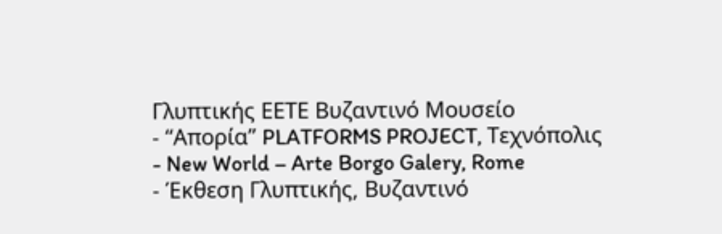Γλυπτικής ΕΕΤΕ Βυζαντινό Μουσείο
- “Απορία” PLATFORMS PROJECT, Τεχνόπολις
- New World – Arte Borgo Galery, Rome
- Έκθεση Γλυπτικής, Βυζαντινό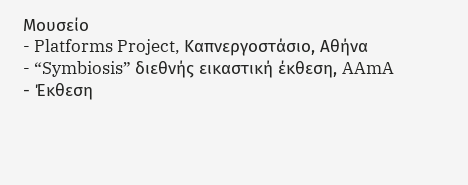Μουσείο
- Platforms Project, Καπνεργοστάσιο, Αθήνα
- “Symbiosis” διεθνής εικαστική έκθεση, AAmA
- Έκθεση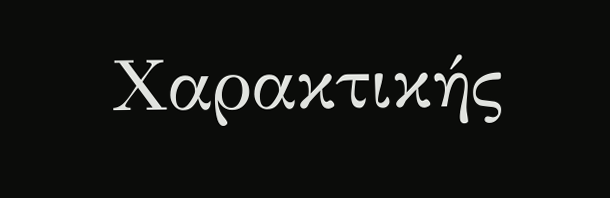Χαρακτικής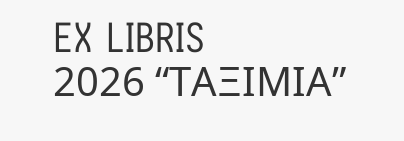EX LIBRIS
2026 “ΤΑΞΙΜΙΑ”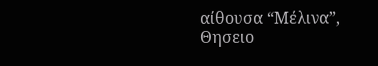αίθουσα “Μέλινα”, Θησειο